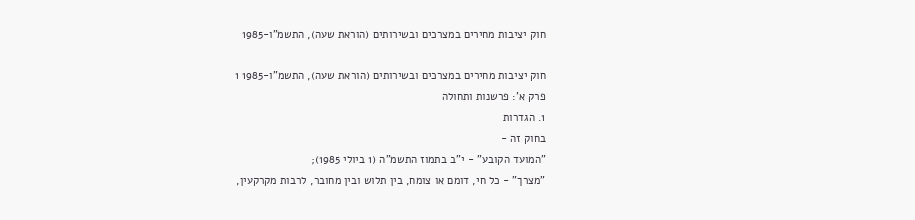חוק יציבות מחירים במצרכים ובשירותים (הוראת שעה), התשמ"ו-1985

חוק יציבות מחירים במצרכים ובשירותים (הוראת שעה), התשמ"ו-1985 1
פרק א': פרשנות ותחולה
1. הגדרות
בחוק זה -
"המועד הקובע" - י"ב בתמוז התשמ"ה (1 ביולי 1985);
"מצרך" - כל חי, דומם או צומח, בין תלוש ובין מחובר, לרבות מקרקעין,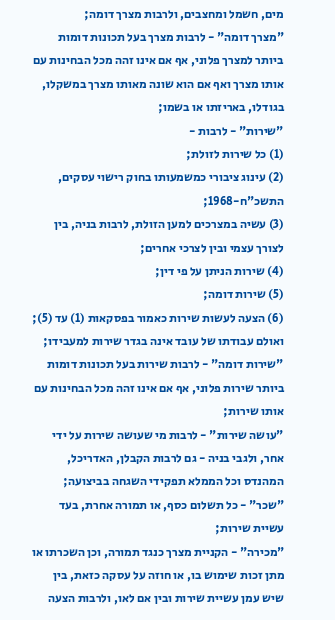מים, חשמל ומחצבים, ולרבות מצרך דומה;
"מצרך דומה" - לרבות מצרך בעל תכונות דומות ביותר למצרך פלוני, אף אם אינו זהה מכל הבחינות עם אותו מצרך ואף אם הוא שונה מאותו מצרך במשקלו, בגודלו, באריזתו או בשמו;
"שירות" - לרבות -
(1) כל שירות לזולת;
(2) עינוג ציבורי כמשמעותו בחוק רישוי עסקים, התשכ"ח-1968;
(3) עשיה במצרכים למען הזולת, לרבות בניה, בין לצורך עצמי ובין לצרכי אחרים;
(4) שירות הניתן על פי דין;
(5) שירות דומה;
(6) הצעה לעשות שירות כאמור בפסקאות (1) עד (5); ואולם עבודתו של עובד אינה בגדר שירות למעבידו;
"שירות דומה" - לרבות שירות בעל תכונות דומות ביותר שירות פלוני, אף אם אינו זהה מכל הבחינות עם אותו שירות;
"עושה שירות" - לרבות מי שעושה שירות על ידי אחר, ולגבי בניה - גם לרבות הקבלן, האדריכל, המהנדס וכל הממלא תפקידי השגחה בביצועה;
"שכר" - כל תשלום כסף, או תמורה אחרת, בעד עשיית שירות;
"מכירה" - הקניית מצרך כנגד תמורה, וכן השכרתו או מתן זכות שימוש בו, או חוזה על עסקה כזאת, בין שיש עמן עשיית שירות ובין אם לאו, ולרבות הצעה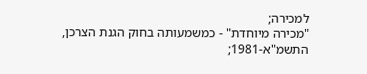למכירה;
"מכירה מיוחדת" - כמשמעותה בחוק הגנת הצרכן, התשמ"א-1981;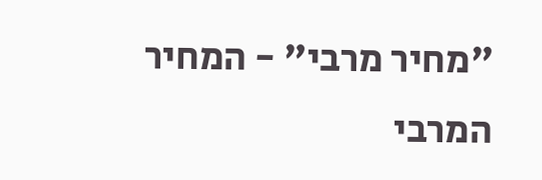"מחיר מרבי" - המחיר המרבי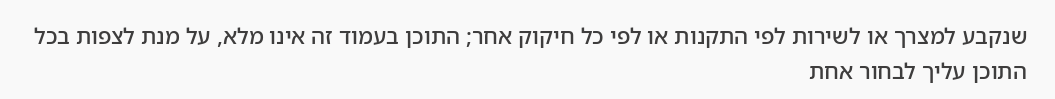שנקבע למצרך או לשירות לפי התקנות או לפי כל חיקוק אחר; התוכן בעמוד זה אינו מלא, על מנת לצפות בכל התוכן עליך לבחור אחת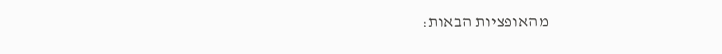מהאופציות הבאות: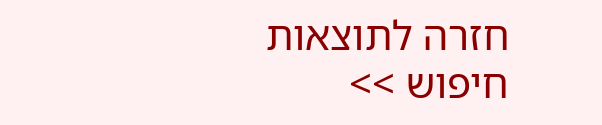חזרה לתוצאות חיפוש >>